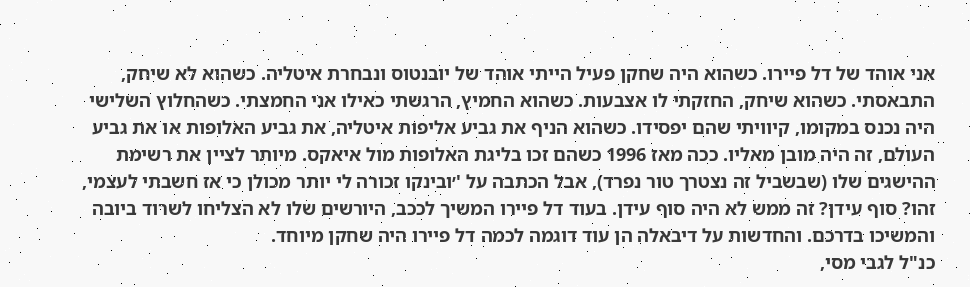אני אוהד של דל פיירו. כשהוא היה שחקן פעיל הייתי אוהד של יובנטוס ונבחרת איטליה. כשהוא לא שיחק, התבאסתי. כשהוא שיחק, החזקתי לו אצבעות. כשהוא החמיץ, הרגשתי כאילו אני החמצתי. כשהחלוץ השלישי היה נכנס במקומו, קיוויתי שהם יפסידו. כשהוא הניף את גביע אליפות איטליה, את גביע האלופות או את גביע העולם, זה היה מובן מאליו. ככה מאז 1996 כשהם זכו בליגת האלופות מול איאקס. מיותר לציין את רשימת ההישגים שלו (שבשביל זה נצטרך טור נפרד), אבל הכתבה על '׳ובינקו זכורה לי יותר מכולן כי אז חשבתי לעצמי, זהו? סוף עידן? זה ממש לא היה סוף עידן. בעוד דל פיירו המשיך לככב, היורשים שלו לא הצליחו לשרוד ביובה והמשיכו בדרכם. והחדשות על דיבאלה הן עוד דוגמה לכמה דל פיירו היה שחקן מיוחד.
כנ"ל לגבי מסי,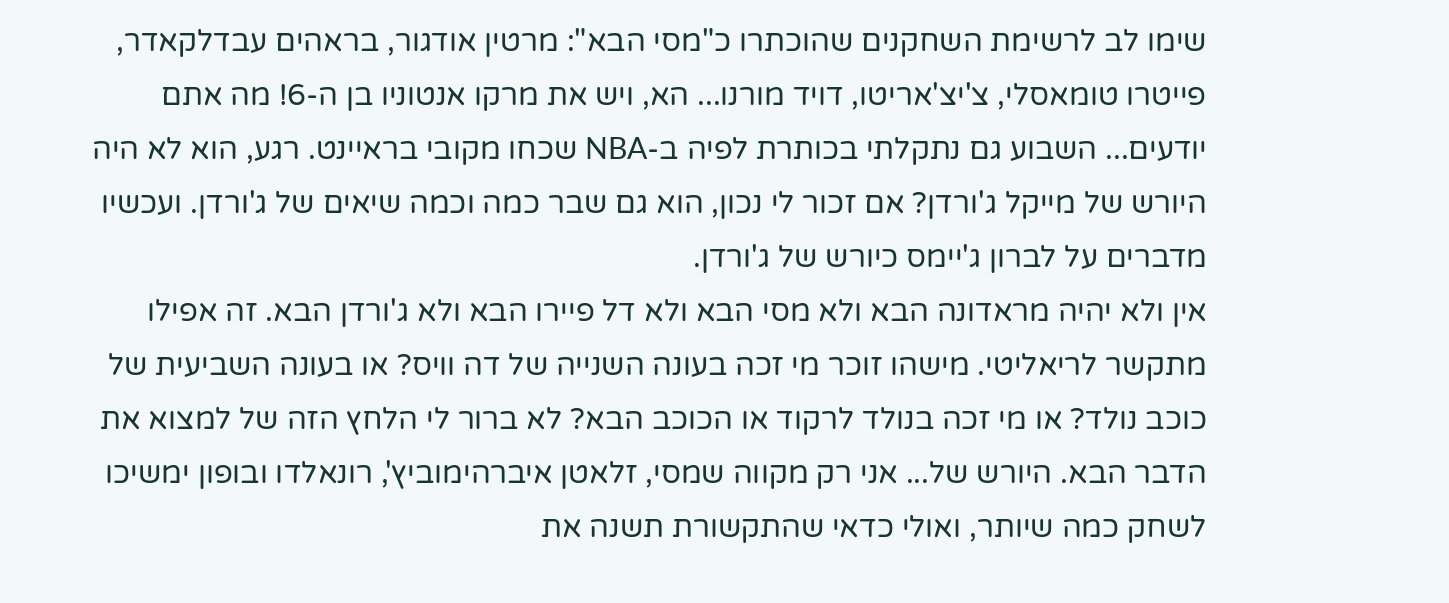שימו לב לרשימת השחקנים שהוכתרו כ"מסי הבא": מרטין אודגור, בראהים עבדלקאדר, פייטרו טומאסלי, צ'יצ'אריטו, דויד מורנו... הא, ויש את מרקו אנטוניו בן ה-6! מה אתם יודעים... השבוע גם נתקלתי בכותרת לפיה ב-NBA שכחו מקובי בראיינט. רגע, הוא לא היה היורש של מייקל ג'ורדן? אם זכור לי נכון, הוא גם שבר כמה וכמה שיאים של ג'ורדן. ועכשיו מדברים על לברון ג'יימס כיורש של ג'ורדן.
אין ולא יהיה מראדונה הבא ולא מסי הבא ולא דל פיירו הבא ולא ג'ורדן הבא. זה אפילו מתקשר לריאליטי. מישהו זוכר מי זכה בעונה השנייה של דה וויס? או בעונה השביעית של כוכב נולד? או מי זכה בנולד לרקוד או הכוכב הבא? לא ברור לי הלחץ הזה של למצוא את הדבר הבא. היורש של... אני רק מקווה שמסי, זלאטן איברהימוביץ', רונאלדו ובופון ימשיכו לשחק כמה שיותר, ואולי כדאי שהתקשורת תשנה את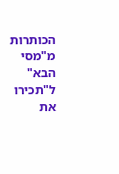הכותרות מ"מסי הבא" ל"תכירו את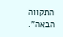התקווה הבאה".